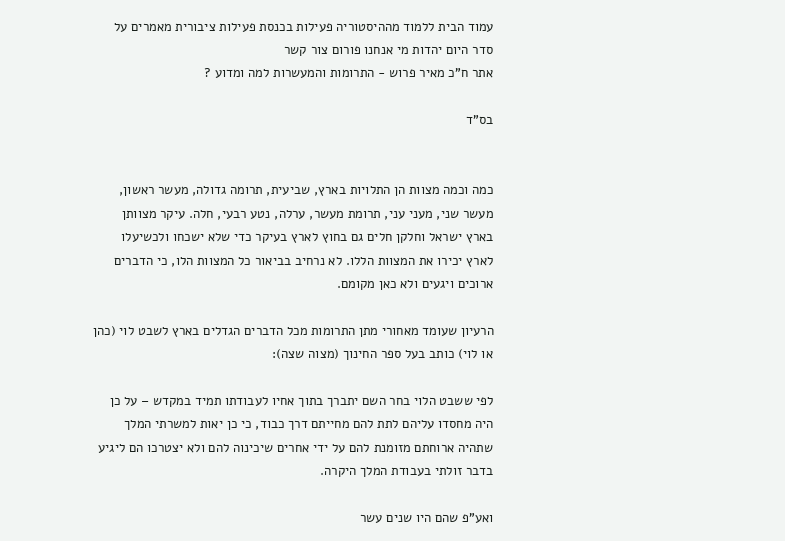עמוד הבית ללמוד מההיסטוריה פעילות בכנסת פעילות ציבורית מאמרים על סדר היום יהדות מי אנחנו פורום צור קשר
אתר ח"כ מאיר פרוש - התרומות והמעשרות למה ומדוע ?

בס"ד


כמה וכמה מצוות הן התלויות בארץ, שביעית, תרומה גדולה, מעשר ראשון, מעשר שני, מעני עני, תרומת מעשר, ערלה, נטע רבעי, חלה. עיקר מצוותן בארץ ישראל וחלקן חלים גם בחוץ לארץ בעיקר כדי שלא ישכחו ולכשיעלו לארץ יכירו את המצוות הללו. לא נרחיב בביאור כל המצוות הלו, כי הדברים ארוכים ויגעים ולא כאן מקומם.

הרעיון שעומד מאחורי מתן התרומות מכל הדברים הגדלים בארץ לשבט לוי (כהן או לוי) כותב בעל ספר החינוך (מצוה שצה):

לפי ששבט הלוי בחר השם יתברך בתוך אחיו לעבודתו תמיד במקדש – על כן היה מחסדו עליהם לתת להם מחייתם דרך כבוד, כי כן יאות למשרתי המלך שתהיה ארוחתם מזומנת להם על ידי אחרים שיכינוה להם ולא יצטרכו הם ליגיע בדבר זולתי בעבודת המלך היקרה.

ואע"פ שהם היו שנים עשר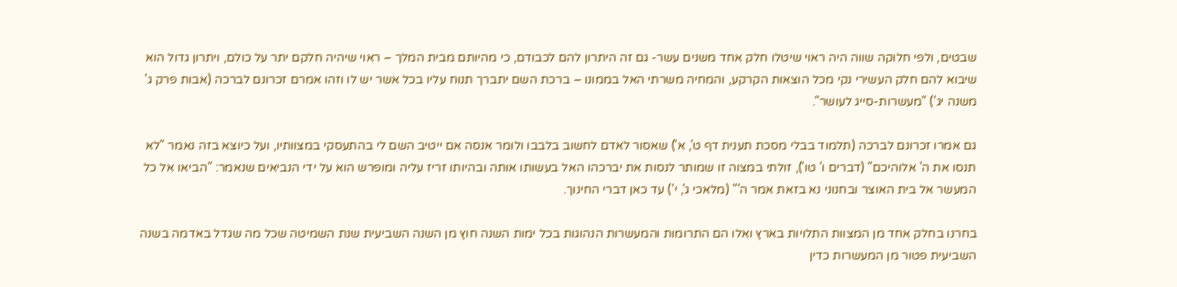שבטים, ולפי חלוקה שווה היה ראוי שיטלו חלק אחד משנים עשר- גם זה היתרון להם לכבודם, כי מהיותם מבית המלך – ראוי שיהיה חלקם יתר על כולם, ויתרון גדול הוא שיבוא להם חלק העשירי נקי מכל הוצאות הקרקע, והמחיה משרתי האל בממונו – ברכת השם יתברך תנוח עליו בכל אשר יש לו וזהו אמרם זכרונם לברכה (אבות פרק ג' משנה יג') "מעשרות-סייג לעושר".

גם אמרו זכרונם לברכה (תלמוד בבלי מסכת תענית דף ט', א') שאסור לאדם לחשוב בלבבו ולומר אנסה אם ייטיב השם לי בהתעסקי במצוותיו, ועל כיוצא בזה נאמר "לא תנסו את ה' אלוהיכם" (דברים ו' טו'), זולתי במצוה זו שמותר לנסות את יברכהו האל בעשותו אותה ובהיותו זריז עליה ומופרש הוא על ידי הנביאים שנאמר: "הביאו אל כל המעשר אל בית האוצר ובחנוני נא בזאת אמר ה'" (מלאכי ג', י') עד כאן דברי החינוך.

בחרנו בחלק אחד מן המצוות התלויות בארץ ואלו הם התרומות והמעשרות הנהוגות בכל ימות השנה חוץ מן השנה השביעית שנת השמיטה שכל מה שגדל באדמה בשנה השביעית פטור מן המעשרות כדין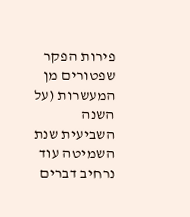פירות הפקר שפטורים מן המעשרות (על השנה השביעית שנת השמיטה עוד נרחיב דברים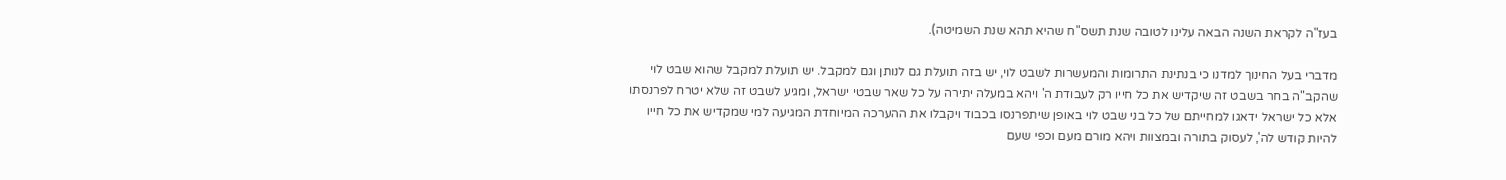בעז"ה לקראת השנה הבאה עלינו לטובה שנת תשס"ח שהיא תהא שנת השמיטה).

מדברי בעל החינוך למדנו כי בנתינת התרומות והמעשרות לשבט לוי, יש בזה תועלת גם לנותן וגם למקבל. יש תועלת למקבל שהוא שבט לוי שהקב"ה בחר בשבט זה שיקדיש את כל חייו רק לעבודת ה' ויהא במעלה יתירה על כל שאר שבטי ישראל, ומגיע לשבט זה שלא יטרח לפרנסתו אלא כל ישראל ידאגו למחייתם של כל בני שבט לוי באופן שיתפרנסו בכבוד ויקבלו את ההערכה המיוחדת המגיעה למי שמקדיש את כל חייו להיות קודש לה', לעסוק בתורה ובמצוות ויהא מורם מעם וכפי שעם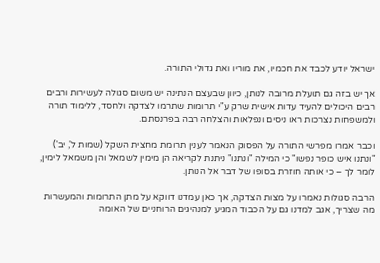ישראל יודע לכבד את חכמיו, את מוריו ואת גדולי התורה.

אך יש בזה גם תועלת מרובה לנותן, כיוון שבעצם הנתינה יש משום סגולה לעשירות ורבים רבים היכולים להעיד עדות אישית שרק ע"י תרומות שתרמו לצדקה ולחסד, ללימוד תורה ולמשפחות נצרכות ראו ניסים ונפלאות והצלחה רבה בפרנסתם.

וכבר אמרו מפרשי התורה על הפסוק הנאמר לענין תרומת מחצית השקל (שמות ל', יב') "ונתנו איש כופר נפשו" כי המילה "ונתנו" ניתנת לקריאה הן מימין לשמאל והן משמאל לימין, לומר לך – כי אותה חוזרת בסופו של דבר אל הנותן.

הרבה סגולות נאמרו על מצות הצדקה, אך כאן עמדנו דווקא על מתן התרומות והמעשרות מה שצריך, אגב למדנו גם על הכבוד המגיע למנהיגים הרוחניים של האומה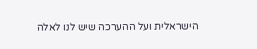הישראלית ועל ההערכה שיש לנו לאלה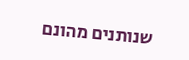שנותנים מהונם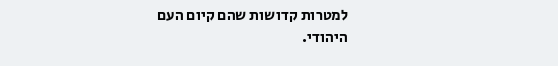למטרות קדושות שהם קיום העם היהודי.